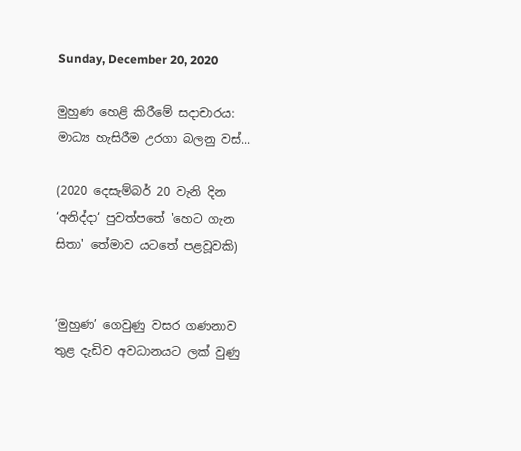Sunday, December 20, 2020

මුහුණ හෙළි කිරීමේ සදාචාරය: මාධ්‍ය හැසිරීම උරගා බලනු වස්...

(2020 දෙසැම්බර් 20 වැනි දින ‘අනිද්දා‘ පුවත්පතේ 'හෙට ගැන සිතා' තේමාව යටතේ පළවූවකි)


‘මුහුණ’ ගෙවුණු වසර ගණනාව තුළ දැඩිව අවධානයට ලක් වුණු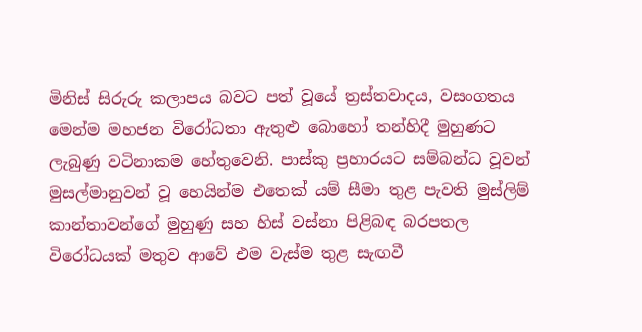මිනිස් සිරුරු කලාපය බවට පත් වූයේ ත්‍රස්තවාදය, වසංගතය මෙන්ම මහජන විරෝධතා ඇතුළු බොහෝ තන්හිදී මුහුණට ලැබුණු වටිනාකම හේතුවෙනි. පාස්කු ප්‍රහාරයට සම්බන්ධ වූවන් මුසල්මානුවන් වූ හෙයින්ම එතෙක් යම් සීමා තුළ පැවති මුස්ලිම් කාන්තාවන්ගේ මුහුණු සහ හිස් වස්නා පිළිබඳ බරපතල විරෝධයක් මතුව ආවේ එම වැස්ම තුළ සැඟවී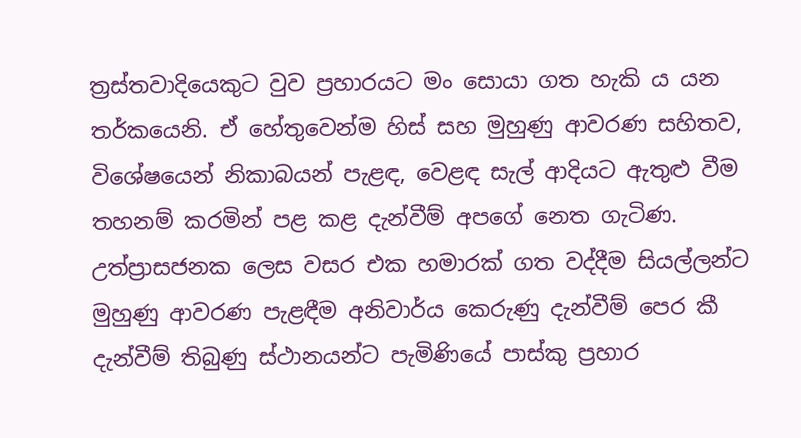ත්‍රස්තවාදියෙකුට වුව ප්‍රහාරයට මං සොයා ගත හැකි ය යන තර්කයෙනි. ඒ හේතුවෙන්ම හිස් සහ මුහුණු ආවරණ සහිතව, විශේෂයෙන් නිකාබයන් පැළඳ, වෙළඳ සැල් ආදියට ඇතුළු වීම තහනම් කරමින් පළ කළ දැන්වීම් අපගේ නෙත ගැටිණ. උත්ප්‍රාසජනක ලෙස වසර එක හමාරක් ගත වද්දීම සියල්ලන්ට මුහුණු ආවරණ පැළඳීම අනිවාර්ය කෙරුණු දැන්වීම් පෙර කී දැන්වීම් තිබුණු ස්ථානයන්ට පැමිණියේ පාස්කු ප්‍රහාර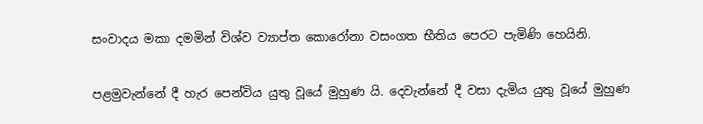සංවාදය මකා දමමින් විශ්ව ව්‍යාප්ත කොරෝනා වසංගත භීතිය පෙරට පැමිණි හෙයිනි.

පළමුවැන්නේ දී හැර පෙන්විය යුතු වූයේ මුහුණ යි. දෙවැන්නේ දී වසා දැමිය යුතු වූයේ මුහුණ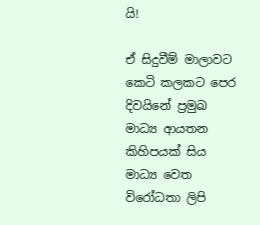යි!

ඒ සිදුවීම් මාලාවට කෙටි කලකට පෙර දිවයිනේ ප්‍රමුඛ මාධ්‍ය ආයතන කිහිපයක් සිය මාධ්‍ය වෙත විරෝධතා ලිපි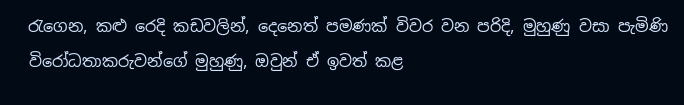රැගෙන, කළු රෙදි කඩවලින්, දෙනෙත් පමණක් විවර වන පරිදි, මුහුණු වසා පැමිණි විරෝධතාකරුවන්ගේ මුහුණු, ඔවුන් ඒ ඉවත් කළ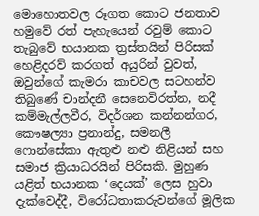මොහොතවල රූගත කොට ජනතාව හමුවේ රත් පැහැයෙන් රවුම් කොට තැබුවේ භයානක ත්‍රස්තයින් පිරිසක් හෙළිදරව් කරගත් අයුරින් වුවත්, ඔවුන්ගේ කැමරා කාචවල සටහන්ව තිබුණේ චාන්දනී සෙනෙවිරත්න, නදී කම්මැල්ලවීර, විදර්ශන කන්නන්ගර, කෞෂල්‍යා ප්‍රනාන්දු, සමනලී ෆොන්සේකා ඇතුළු නළු නිළියන් සහ සමාජ ක්‍රියාධරයින් පිරිසකි. මුහුණ යළිත් භයානක ‘දෙයක්’ ලෙස හුවා දැක්වෙද්දී, විරෝධතාකරුවන්ගේ මූලික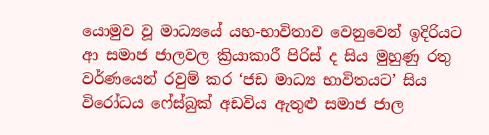යොමුව වූ මාධ්‍යයේ යහ-භාවිතාව වෙනුවෙන් ඉදිරියට ආ සමාජ ජාලවල ක්‍රියාකාරී පිරිස් ද සිය මුහුණු රතු වර්ණයෙන් රවුම් කර ‘ජඩ මාධ්‍ය භාවිතයට’ සිය විරෝධය ෆේස්බුක් අඩවිය ඇතුළු සමාජ ජාල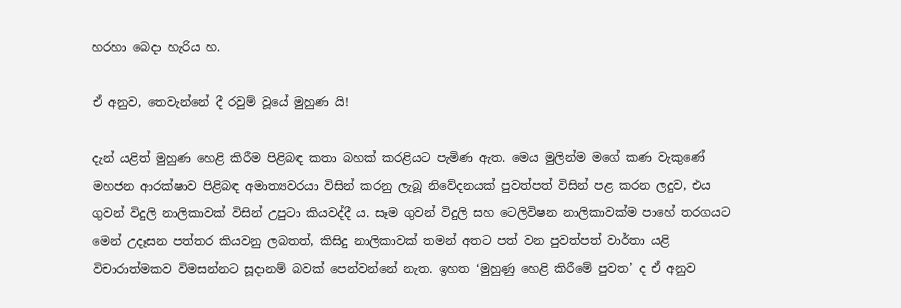හරහා බෙදා හැරිය හ.

ඒ අනුව, තෙවැන්නේ දී රවුම් වූයේ මුහුණ යි!

දැන් යළිත් මුහුණ හෙළි කිරීම පිළිබඳ කතා බහක් කරළියට පැමිණ ඇත. මෙය මුලින්ම මගේ කණ වැකුණේ මහජන ආරක්ෂාව පිළිබඳ අමාත්‍යවරයා විසින් කරනු ලැබූ නිවේදනයක් පුවත්පත් විසින් පළ කරන ලදුව, එය ගුවන් විදුලි නාලිකාවක් විසින් උපුටා කියවද්දී ය. සෑම ගුවන් විදුලි සහ ටෙලිවිෂන නාලිකාවක්ම පාහේ තරගයට මෙන් උදෑසන පත්තර කියවනු ලබතත්, කිසිදු නාලිකාවක් තමන් අතට පත් වන පුවත්පත් වාර්තා යළි විචාරාත්මකව විමසන්නට සූදානම් බවක් පෙන්වන්නේ නැත. ඉහත ‘මුහුණු හෙළි කිරීමේ පුවත’ ද ඒ අනුව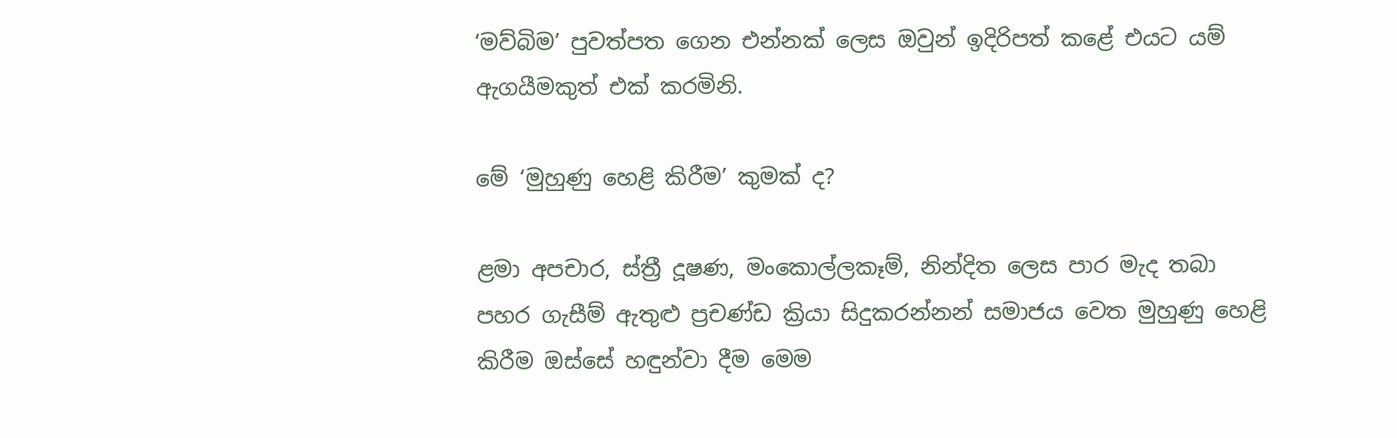‘මව්බිම’ පුවත්පත ගෙන එන්නක් ලෙස ඔවුන් ඉදිරිපත් කළේ එයට යම් ඇගයීමකුත් එක් කරමිනි.

මේ ‘මුහුණු හෙළි කිරීම’ කුමක් ද?

ළමා අපචාර, ස්ත්‍රී දූෂණ, මංකොල්ලකෑම්, නින්දිත ලෙස පාර මැද තබා පහර ගැසීම් ඇතුළු ප්‍රචණ්ඩ ක්‍රියා සිදුකරන්නන් සමාජය වෙත මුහුණු හෙළි කිරීම ඔස්සේ හඳුන්වා දීම මෙම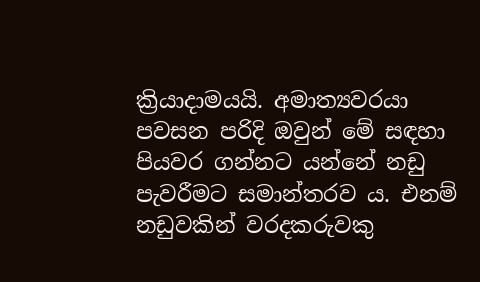ක්‍රියාදාමයයි. අමාත්‍යවරයා පවසන පරිදි ඔවුන් මේ සඳහා පියවර ගන්නට යන්නේ නඩු පැවරීමට සමාන්තරව ය. එනම් නඩුවකින් වරදකරුවකු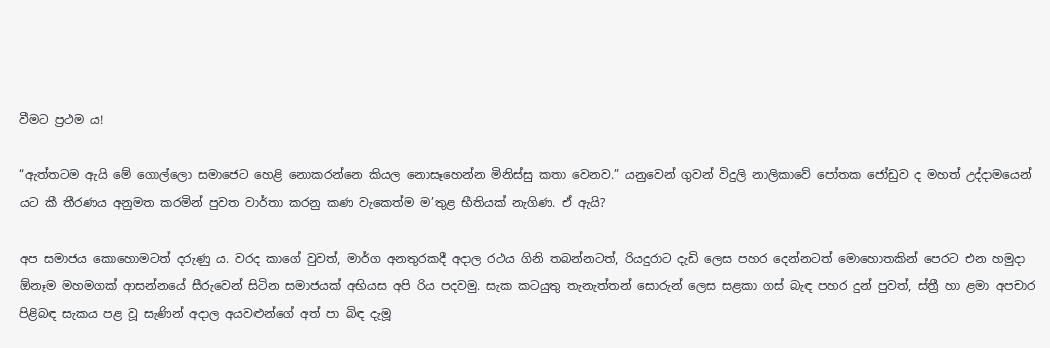වීමට ප්‍රථම ය!

“ඇත්තටම ඇයි මේ ගොල්ලො සමාජෙට හෙළි නොකරන්නෙ කියල නොසෑහෙන්න මිනිස්සු කතා වෙනව.” යනුවෙන් ගුවන් විදුලි නාලිකාවේ පෝතක ජෝඩුව ද මහත් උද්දාමයෙන් යට කී තීරණය අනුමත කරමින් පුවත වාර්තා කරනු කණ වැකෙත්ම ම’තුළ භීතියක් නැගිණ. ඒ ඇයි?

අප සමාජය කොහොමටත් දරුණු ය. වරද කාගේ වුවත්, මාර්ග අනතුරකදී අදාල රථය ගිනි තබන්නටත්, රියදුරාට දැඩි ලෙස පහර දෙන්නටත් මොහොතකින් පෙරට එන හමුදා ඕනෑම මහමගක් ආසන්නයේ සීරුවෙන් සිටින සමාජයක් අභියස අපි රිය පදවමු. සැක කටයුතු තැනැත්තන් සොරුන් ලෙස සළකා ගස් බැඳ පහර දුන් පුවත්, ස්ත්‍රී හා ළමා අපචාර පිළිබඳ සැකය පළ වූ සැණින් අදාල අයවළුන්ගේ අත් පා බිඳ දැමූ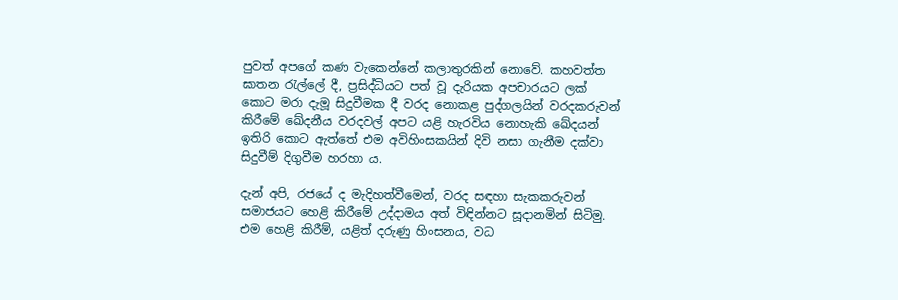පුවත් අපගේ කණ වැකෙන්නේ කලාතුරකින් නොවේ. කහවත්ත ඝාතන රැල්ලේ දී, ප්‍රසිද්ධියට පත් වූ දැරියක අපචාරයට ලක් කොට මරා දැමූ සිදුවීමක දී වරද නොකළ පුද්ගලයින් වරදකරුවන් කිරීමේ ඛේදනීය වරදවල් අපට යළි හැරවිය නොහැකි ඛේදයන් ඉතිරි කොට ඇත්තේ එම අවිහිංසකයින් දිවි නසා ගැනීම දක්වා සිදුවීම් දිගුවීම හරහා ය.

දැන් අපි, රජයේ ද මැදිහත්වීමෙන්, වරද සඳහා සැකකරුවන් සමාජයට හෙළි කිරීමේ උද්දාමය අත් විඳින්නට සූදානමින් සිටිමු. එම හෙළි කිරීම්, යළිත් දරුණු හිංසනය, වධ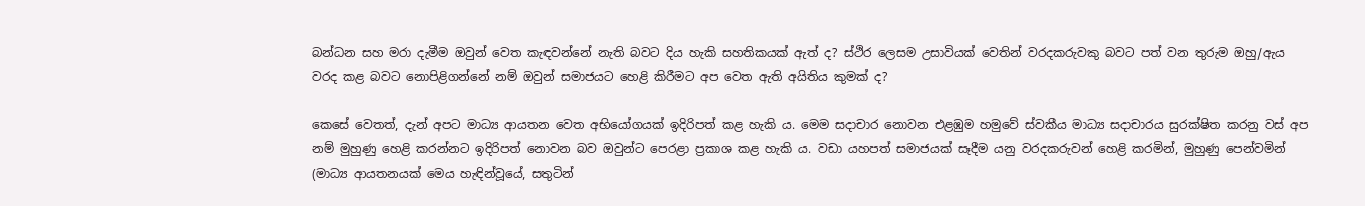බන්ධන සහ මරා දැමීම ඔවුන් වෙත කැඳවන්නේ නැති බවට දිය හැකි සහතිකයක් ඇත් ද? ස්ථිර ලෙසම උසාවියක් වෙතින් වරදකරුවකු බවට පත් වන තුරුම ඔහු/ඇය වරද කළ බවට නොපිළිගන්නේ නම් ඔවුන් සමාජයට හෙළි කිරීමට අප වෙත ඇති අයිතිය කුමක් ද?

කෙසේ වෙතත්, දැන් අපට මාධ්‍ය ආයතන වෙත අභියෝගයක් ඉදිරිපත් කළ හැකි ය. මෙම සදාචාර නොවන එළඹුම හමුවේ ස්වකීය මාධ්‍ය සදාචාරය සුරක්ෂිත කරනු වස් අප නම් මුහුණු හෙළි කරන්නට ඉදිරිපත් නොවන බව ඔවුන්ට පෙරළා ප්‍රකාශ කළ හැකි ය. වඩා යහපත් සමාජයක් සෑදීම යනු වරදකරුවන් හෙළි කරමින්, මුහුණු පෙන්වමින් (මාධ්‍ය ආයතනයක් මෙය හැඳින්වූයේ, සතුටින්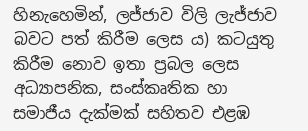හිනැහෙමින්, ලජ්ජාව විලි ලැජ්ජාව බවට පත් කිරීම ලෙස ය) කටයුතු කිරීම නොව ඉතා ප්‍රබල ලෙස අධ්‍යාපනික, සංස්කෘතික හා සමාජීය දැක්මක් සහිතව එළඹ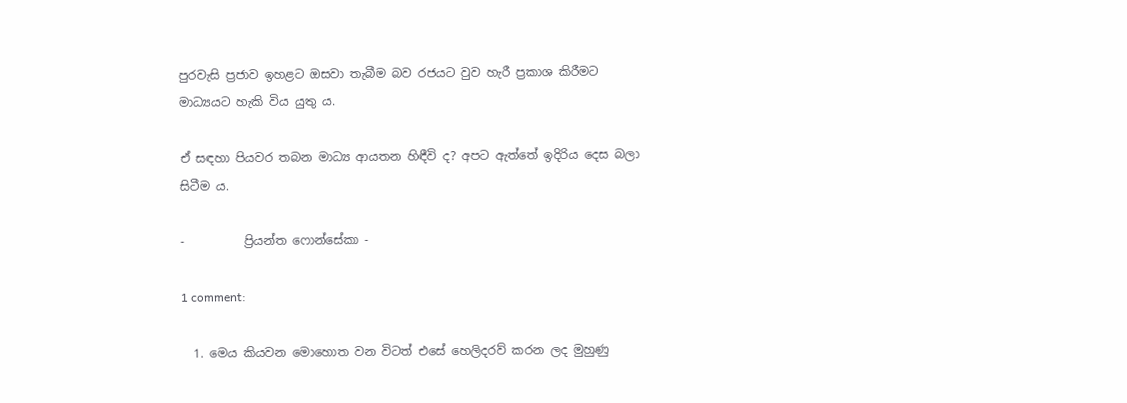පුරවැසි ප්‍රජාව ඉහළට ඔසවා තැබීම බව රජයට වුව හැරී ප්‍රකාශ කිරීමට මාධ්‍යයට හැකි විය යුතු ය.

ඒ සඳහා පියවර තබන මාධ්‍ය ආයතන හිඳීවි ද? අපට ඇත්තේ ඉදිරිය දෙස බලා සිටීම ය.

-          ප්‍රියන්ත ෆොන්සේකා -

1 comment:

  1. මෙය කියවන මොහොත වන විටත් එසේ හෙලිදරව් කරන ලද මුහුණු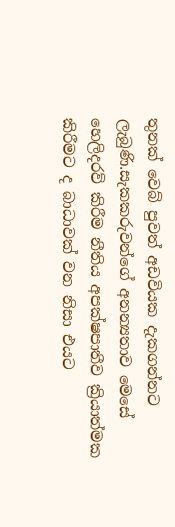තුනක් වෙබ් පුවත් අඩවියක දැකගන්නට ලැබුණි.සැකකරුවන්ගේ අනන්‍යතාව මෙසේ හෙලිදරව් කිරීම නීතිය අපක්ෂපාතීව ක්‍රියාත්මක කිරීමට ද බාධාවක් වන නිසා එයට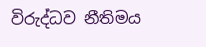විරුද්ධව නීතිමය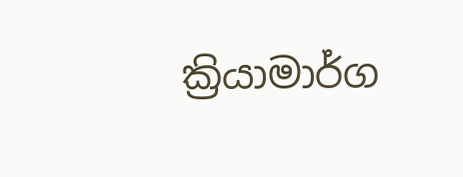ක්‍රියාමාර්ග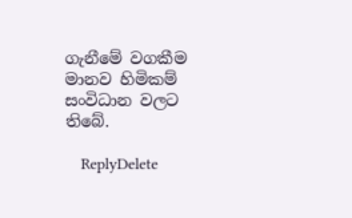ගැනීමේ වගකීම මානව හිමිකම් සංවිධාන වලට තිබේ.

    ReplyDelete